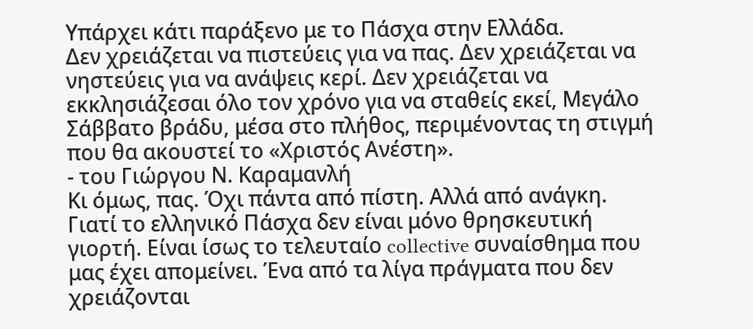Υπάρχει κάτι παράξενο με το Πάσχα στην Ελλάδα.
Δεν χρειάζεται να πιστεύεις για να πας. Δεν χρειάζεται να νηστεύεις για να ανάψεις κερί. Δεν χρειάζεται να εκκλησιάζεσαι όλο τον χρόνο για να σταθείς εκεί, Μεγάλο Σάββατο βράδυ, μέσα στο πλήθος, περιμένοντας τη στιγμή που θα ακουστεί το «Χριστός Ανέστη».
- του Γιώργου Ν. Καραμανλή
Κι όμως, πας. Όχι πάντα από πίστη. Αλλά από ανάγκη.
Γιατί το ελληνικό Πάσχα δεν είναι μόνο θρησκευτική γιορτή. Είναι ίσως το τελευταίο collective συναίσθημα που μας έχει απομείνει. Ένα από τα λίγα πράγματα που δεν χρειάζονται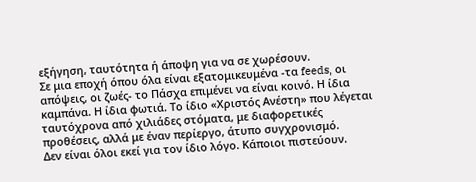εξήγηση, ταυτότητα ή άποψη για να σε χωρέσουν.
Σε μια εποχή όπου όλα είναι εξατομικευμένα -τα feeds, οι απόψεις, οι ζωές- το Πάσχα επιμένει να είναι κοινό. Η ίδια καμπάνα. Η ίδια φωτιά. Το ίδιο «Χριστός Ανέστη» που λέγεται ταυτόχρονα από χιλιάδες στόματα, με διαφορετικές προθέσεις, αλλά με έναν περίεργο, άτυπο συγχρονισμό.
Δεν είναι όλοι εκεί για τον ίδιο λόγο. Κάποιοι πιστεύουν.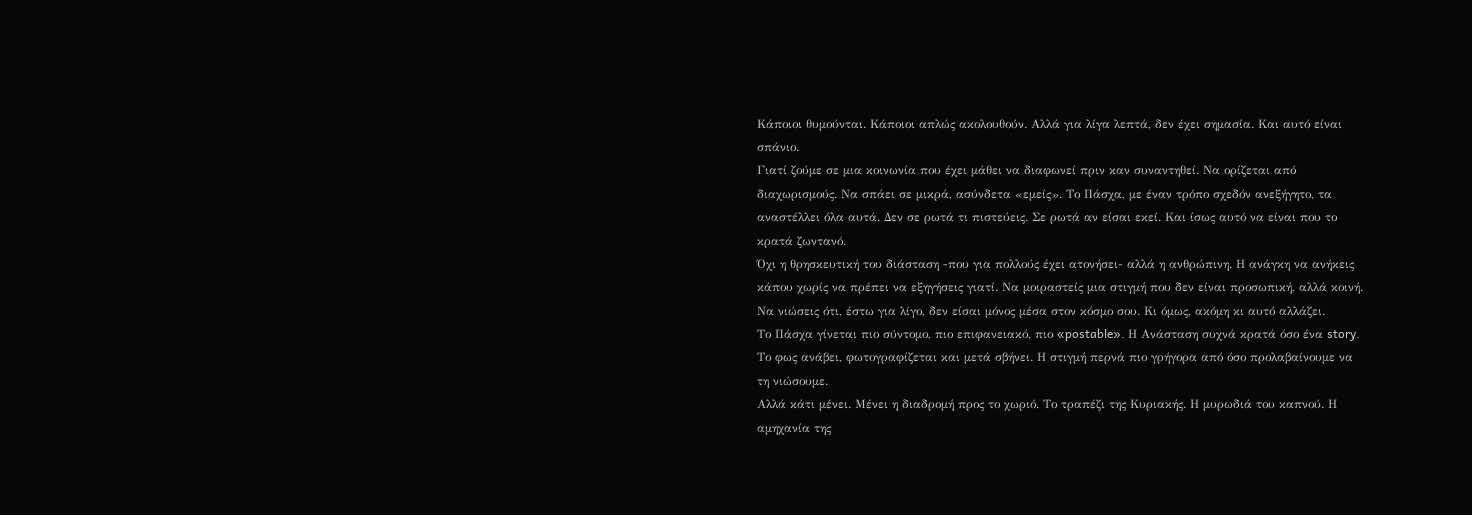Κάποιοι θυμούνται. Κάποιοι απλώς ακολουθούν. Αλλά για λίγα λεπτά, δεν έχει σημασία. Και αυτό είναι σπάνιο.
Γιατί ζούμε σε μια κοινωνία που έχει μάθει να διαφωνεί πριν καν συναντηθεί. Να ορίζεται από διαχωρισμούς. Να σπάει σε μικρά, ασύνδετα «εμείς». Το Πάσχα, με έναν τρόπο σχεδόν ανεξήγητο, τα αναστέλλει όλα αυτά. Δεν σε ρωτά τι πιστεύεις. Σε ρωτά αν είσαι εκεί. Και ίσως αυτό να είναι που το κρατά ζωντανό.
Όχι η θρησκευτική του διάσταση -που για πολλούς έχει ατονήσει- αλλά η ανθρώπινη. Η ανάγκη να ανήκεις κάπου χωρίς να πρέπει να εξηγήσεις γιατί. Να μοιραστείς μια στιγμή που δεν είναι προσωπική, αλλά κοινή.
Να νιώσεις ότι, έστω για λίγο, δεν είσαι μόνος μέσα στον κόσμο σου. Κι όμως, ακόμη κι αυτό αλλάζει.
Το Πάσχα γίνεται πιο σύντομο, πιο επιφανειακό, πιο «postable». Η Ανάσταση συχνά κρατά όσο ένα story. Το φως ανάβει, φωτογραφίζεται και μετά σβήνει. Η στιγμή περνά πιο γρήγορα από όσο προλαβαίνουμε να τη νιώσουμε.
Αλλά κάτι μένει. Μένει η διαδρομή προς το χωριό. Το τραπέζι της Κυριακής. Η μυρωδιά του καπνού. Η αμηχανία της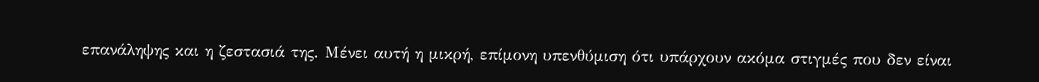επανάληψης και η ζεστασιά της. Μένει αυτή η μικρή, επίμονη υπενθύμιση ότι υπάρχουν ακόμα στιγμές που δεν είναι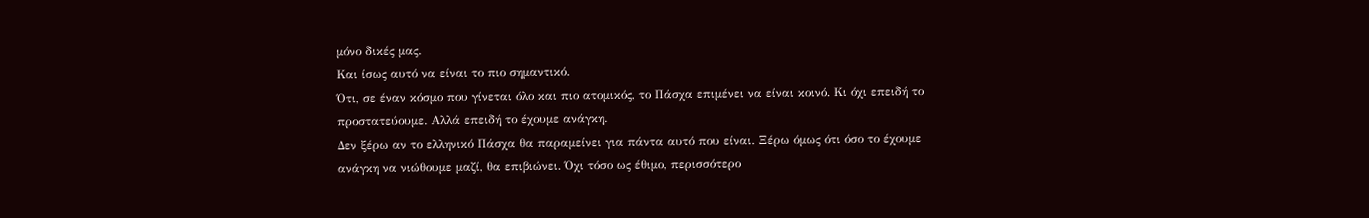μόνο δικές μας.
Και ίσως αυτό να είναι το πιο σημαντικό.
Ότι, σε έναν κόσμο που γίνεται όλο και πιο ατομικός, το Πάσχα επιμένει να είναι κοινό. Κι όχι επειδή το προστατεύουμε. Αλλά επειδή το έχουμε ανάγκη.
Δεν ξέρω αν το ελληνικό Πάσχα θα παραμείνει για πάντα αυτό που είναι. Ξέρω όμως ότι όσο το έχουμε ανάγκη να νιώθουμε μαζί, θα επιβιώνει. Όχι τόσο ως έθιμο, περισσότερο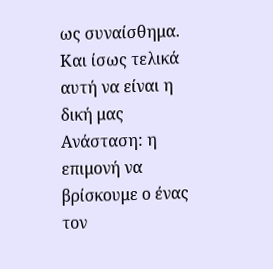ως συναίσθημα. Και ίσως τελικά αυτή να είναι η δική μας Ανάσταση: η επιμονή να βρίσκουμε ο ένας τον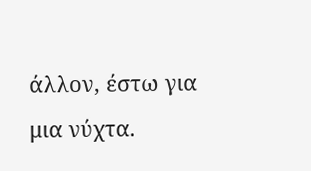άλλον, έστω για μια νύχτα.